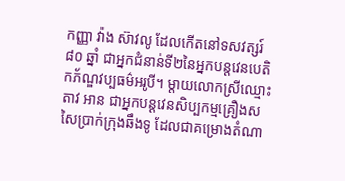កញ្ញា វ៉ាង ស៊ាវលូ ដែលកើតនៅទសវត្សរ៍ ៨០ ឆ្នាំ ជាអ្នកជំនាន់ទី២នៃអ្នកបន្តវេនបេតិកភ័ណ្ឌវប្បធម៌អរូបី។ ម្តាយលោកស្រីឈ្មោះ តាវ អាន ជាអ្នកបន្តវេនសិប្បកម្មគ្រឿងសសៃប្រាក់ក្រុងឆឹងទូ ដែលជាគម្រោងតំណា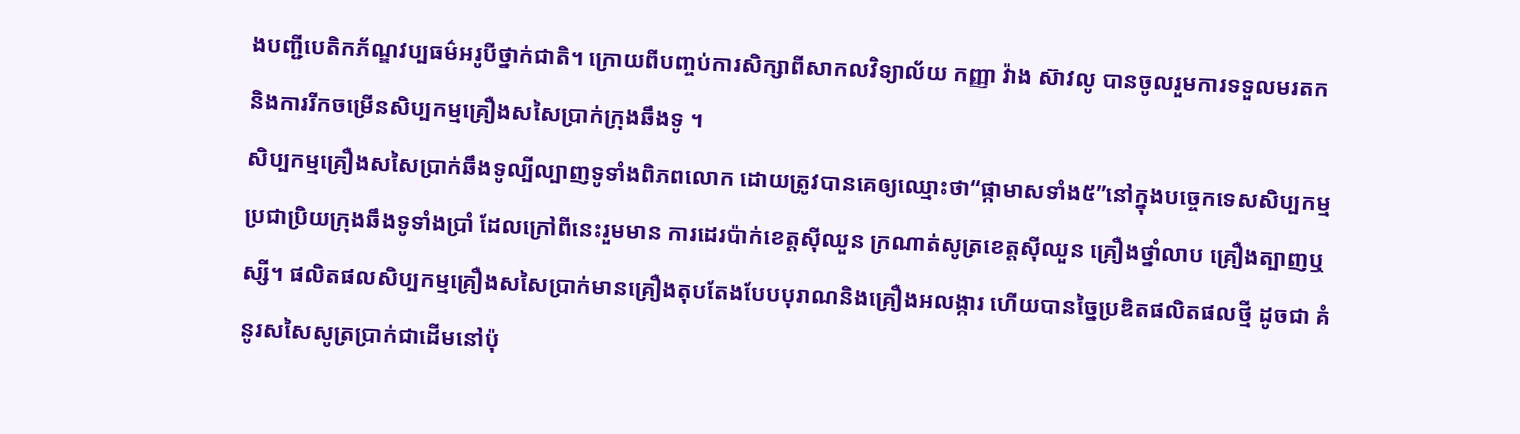ងបញ្ជីបេតិកភ័ណ្ឌវប្បធម៌អរូបីថ្នាក់ជាតិ។ ក្រោយពីបញ្ចប់ការសិក្សាពីសាកលវិទ្យាល័យ កញ្ញា វ៉ាង ស៊ាវលូ បានចូលរួមការទទួលមរតក និងការរីកចម្រើនសិប្បកម្មគ្រឿងសសៃប្រាក់ក្រុងឆឹងទូ ។
សិប្បកម្មគ្រឿងសសៃប្រាក់ឆឹងទូល្បីល្បាញទូទាំងពិភពលោក ដោយត្រូវបានគេឲ្យឈ្មោះថា“ផ្កាមាសទាំង៥”នៅក្នុងបច្ចេកទេសសិប្បកម្មប្រជាប្រិយក្រុងឆឹងទូទាំងប្រាំ ដែលក្រៅពីនេះរួមមាន ការដេរប៉ាក់ខេត្តស៊ីឈួន ក្រណាត់សូត្រខេត្តស៊ីឈួន គ្រឿងថ្នាំលាប គ្រឿងត្បាញឬស្សី។ ផលិតផលសិប្បកម្មគ្រឿងសសៃប្រាក់មានគ្រឿងតុបតែងបែបបុរាណនិងគ្រឿងអលង្ការ ហើយបានច្នៃប្រឌិតផលិតផលថ្មី ដូចជា គំនូរសសៃសូត្រប្រាក់ជាដើមនៅប៉ុ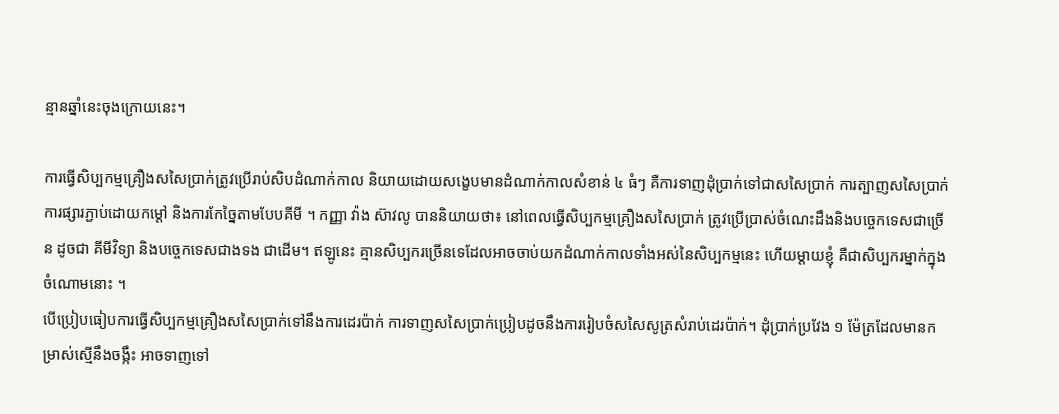ន្មានឆ្នាំនេះចុងក្រោយនេះ។

ការធ្វើសិប្បកម្មគ្រឿងសសៃប្រាក់ត្រូវប្រើរាប់សិបដំណាក់កាល និយាយដោយសង្ខេបមានដំណាក់កាលសំខាន់ ៤ ធំៗ គឺការទាញដុំប្រាក់ទៅជាសសៃប្រាក់ ការត្បាញសសៃប្រាក់ ការផ្សារភ្ជាប់ដោយកម្តៅ និងការកែច្នៃតាមបែបគីមី ។ កញ្ញា វ៉ាង ស៊ាវលូ បាននិយាយថា៖ នៅពេលធ្វើសិប្បកម្មគ្រឿងសសៃប្រាក់ ត្រូវប្រើប្រាស់ចំណេះដឹងនិងបច្ចេកទេសជាច្រើន ដូចជា គីមីវិទ្យា និងបច្ចេកទេសជាងទង ជាដើម។ ឥឡូនេះ គ្មានសិប្បករច្រើនទេដែលអាចចាប់យកដំណាក់កាលទាំងអស់នៃសិប្បកម្មនេះ ហើយម្តាយខ្ញុំ គឺជាសិប្បករម្នាក់ក្នុងចំណោមនោះ ។
បើប្រៀបធៀបការធ្វើសិប្បកម្មគ្រឿងសសៃប្រាក់ទៅនឹងការដេរប៉ាក់ ការទាញសសៃប្រាក់ប្រៀបដូចនឹងការរៀបចំសសៃសូត្រសំរាប់ដេរប៉ាក់។ ដុំប្រាក់ប្រវែង ១ ម៉ែត្រដែលមានកម្រាស់ស្មើនឹងចង្កឹះ អាចទាញទៅ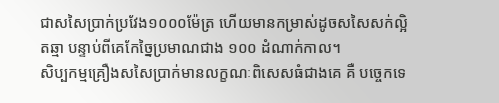ជាសសៃប្រាក់ប្រវែង១០០០ម៉ែត្រ ហើយមានកម្រាស់ដូចសសៃសក់ល្អិតឆ្មា បន្ទាប់ពីគេកែច្នៃប្រមាណជាង ១០០ ដំណាក់កាល។
សិប្បកម្មគ្រឿងសសៃប្រាក់មានលក្ខណៈពិសេសធំជាងគេ គឺ បច្ចេកទេ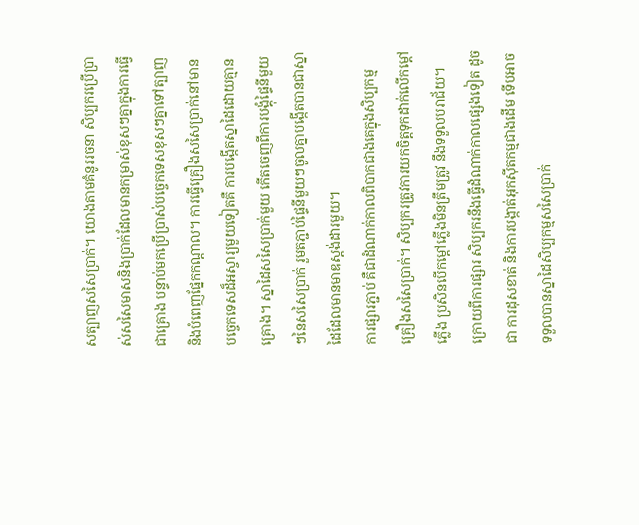សត្បាញសសៃប្រាក់។ យោងតាមគំនូររចនា សិប្បករប្រើប្រាស់សសៃមាសនិងប្រាក់ដែលមានកម្រាស់ខុសៗគ្នាក្នុងការធ្វើជាគ្រោង បន្ទាប់មកប្រើប្រាស់បច្ចេកទេសខុសៗគ្នាទៅត្បាញនិងបំពេញផ្នែកកណ្តាល។ ការធ្វើគ្រឿងសសៃប្រាក់នៅមានបច្ចេកទេសដ៏អស្ចារ្យមួយទៀតគឺ ការបង្កើតស្នាដៃដោយគ្មានគ្រោង។ ស្នាដៃសសៃប្រាក់មួយ កើតចេញពីការបង្គុំផ្ទៃនីមួយៗនៃសសៃប្រាក់ រួមតភ្ជាប់ផ្ទៃនីមួយៗចូលគ្នាបង្កើតបានជាស្នាដៃដែលមានមាឌស្តង់ដារមួយ។
ការផ្សារភ្ជាប់ គឺជាដំណាក់កាលពិបាកជាងគេក្នុងសិប្បកម្មគ្រឿងសសៃប្រាក់។ សិប្បករត្រូវការយកចិត្តទុកដាក់លើកម្តៅភ្លើង ប្រសិនបើកម្តៅភ្លើងមិនត្រឹមត្រូវ នឹងទទួលបរាជ័យ។ ក្រោយពីការផ្សារ សិប្បករនឹងធ្វើដំណាក់កាលផ្សេងទៀត ដូចជា ការដុសខាត់ និងការបង្កាត់អុកស៊ីតកម្មជាងដើម ទើបអាចទទួលបានស្នាដៃសិប្បកម្មសសៃប្រាក់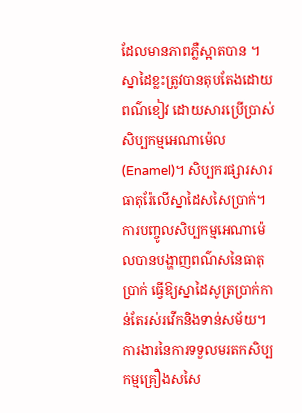ដែលមានភាពភ្លឺស្អាតបាន ។
ស្នាដៃខ្លះត្រូវបានតុបតែងដោយពណ៌ខៀវ ដោយសារប្រើប្រាស់សិប្បកម្មអេណាម៉េល(Enamel)។ សិប្បករផ្សារសារធាតុរ៉ែលើស្នាដៃសសៃប្រាក់។ ការបញ្ចូលសិប្បកម្មអេណាម៉េលបានបង្ហាញពណ៌សនៃធាតុប្រាក់ ធ្វើឱ្យស្នាដៃសូត្រប្រាក់កាន់តែរស់រវើកនិងទាន់សម័យ។
ការងារនៃការទទួលមរតកសិប្បកម្មគ្រឿងសសៃ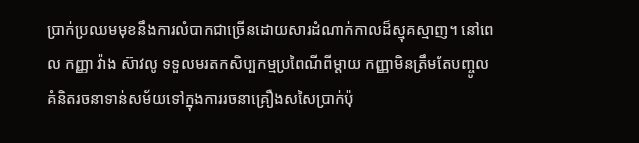ប្រាក់ប្រឈមមុខនឹងការលំបាកជាច្រើនដោយសារដំណាក់កាលដ៏ស្មុគស្មាញ។ នៅពេល កញ្ញា វ៉ាង ស៊ាវលូ ទទួលមរតកសិប្បកម្មប្រពៃណីពីម្តាយ កញ្ញាមិនត្រឹមតែបញ្ចូលគំនិតរចនាទាន់សម័យទៅក្នុងការរចនាគ្រឿងសសៃប្រាក់ប៉ុ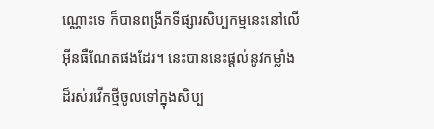ណ្ណោះទេ ក៏បានពង្រីកទីផ្សារសិប្បកម្មនេះនៅលើអ៊ីនធឺណែតផងដែរ។ នេះបាននេះផ្ដល់នូវកម្លាំងដ៏រស់រវើកថ្មីចូលទៅក្នុងសិប្ប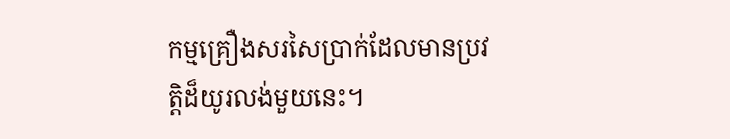កម្មគ្រឿងសរសៃប្រាក់ដែលមានប្រវត្តិដ៏យូរលង់មួយនេះ។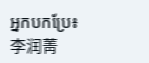អ្នកបកប្រែ៖李润菁